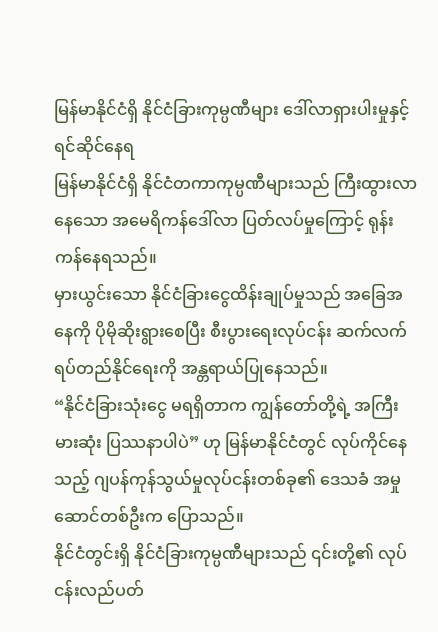မြန်မာနိုင်ငံရှိ နိုင်ငံခြားကုမ္ပဏီများ ဒေါ်လာရှားပါးမှုနှင့် ရင်ဆိုင်နေရ
မြန်မာနိုင်ငံရှိ နိုင်ငံတကာကုမ္ပဏီများသည် ကြီးထွားလာနေသော အမေရိကန်ဒေါ်လာ ပြတ်လပ်မှုကြောင့် ရုန်းကန်နေရသည်။
မှားယွင်းသော နိုင်ငံခြားငွေထိန်းချုပ်မှုသည် အခြေအနေကို ပိုမိုဆိုးရွားစေပြီး စီးပွားရေးလုပ်ငန်း ဆက်လက်ရပ်တည်နိုင်ရေးကို အန္တရာယ်ပြုနေသည်။
“နိုင်ငံခြားသုံးငွေ မရရှိတာက ကျွန်တော်တို့ရဲ့ အကြီးမားဆုံး ပြဿနာပါပဲ” ဟု မြန်မာနိုင်ငံတွင် လုပ်ကိုင်နေသည့် ဂျပန်ကုန်သွယ်မှုလုပ်ငန်းတစ်ခု၏ ဒေသခံ အမှုဆောင်တစ်ဦးက ပြောသည်။
နိုင်ငံတွင်းရှိ နိုင်ငံခြားကုမ္ပဏီများသည် ၎င်းတို့၏ လုပ်ငန်းလည်ပတ်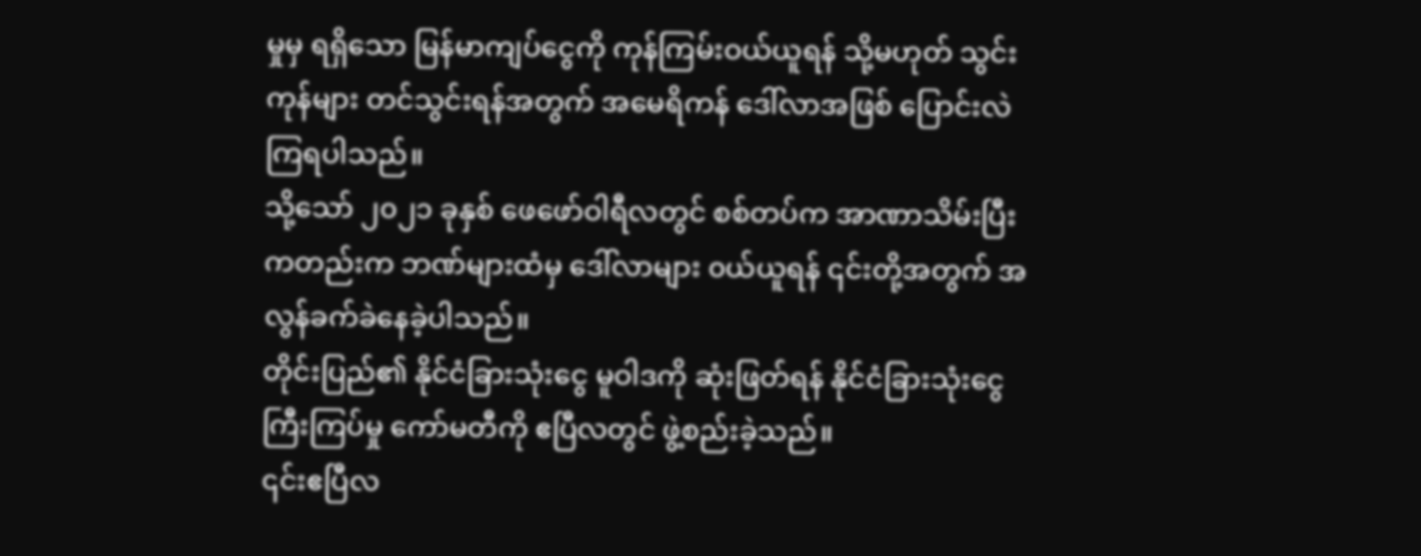မှုမှ ရရှိသော မြန်မာကျပ်ငွေကို ကုန်ကြမ်းဝယ်ယူရန် သို့မဟုတ် သွင်းကုန်များ တင်သွင်းရန်အတွက် အမေရိကန် ဒေါ်လာအဖြစ် ပြောင်းလဲကြရပါသည်။
သို့သော် ၂၀၂၁ ခုနှစ် ဖေဖော်ဝါရီလတွင် စစ်တပ်က အာဏာသိမ်းပြီးကတည်းက ဘဏ်များထံမှ ဒေါ်လာများ ၀ယ်ယူရန် ၎င်းတို့အတွက် အလွန်ခက်ခဲနေခဲ့ပါသည်။
တိုင်းပြည်၏ နိုင်ငံခြားသုံးငွေ မူဝါဒကို ဆုံးဖြတ်ရန် နိုင်ငံခြားသုံးငွေ ကြီးကြပ်မှု ကော်မတီကို ဧပြီလတွင် ဖွဲ့စည်းခဲ့သည်။
၎င်းဧပြီလ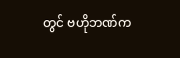တွင် ဗဟိုဘဏ်က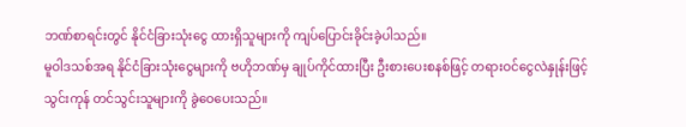ဘဏ်စာရင်းတွင် နိုင်ငံခြားသုံးငွေ ထားရှိသူများကို ကျပ်ပြောင်းခိုင်းခဲ့ပါသည်။
မူဝါဒသစ်အရ နိုင်ငံခြားသုံးငွေများကို ဗဟိုဘဏ်မှ ချုပ်ကိုင်ထားပြီး ဦးစားပေးစနစ်ဖြင့် တရားဝင်ငွေလဲနှုန်းဖြင့် သွင်းကုန် တင်သွင်းသူများကို ခွဲဝေပေးသည်။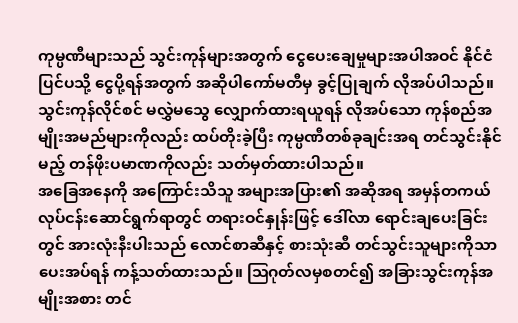ကုမ္ပဏီများသည် သွင်းကုန်များအတွက် ငွေပေးချေမှုများအပါအဝင် နိုင်ငံပြင်ပသို့ ငွေပို့ရန်အတွက် အဆိုပါကော်မတီမှ ခွင့်ပြုချက် လိုအပ်ပါသည်။
သွင်းကုန်လိုင်စင် မလွှဲမသွေ လျှောက်ထားရယူရန် လိုအပ်သော ကုန်စည်အမျိုးအမည်များကိုလည်း ထပ်တိုးခဲ့ပြီး ကုမ္ပဏီတစ်ခုချင်းအရ တင်သွင်းနိုင်မည့် တန်ဖိုးပမာဏကိုလည်း သတ်မှတ်ထားပါသည်။
အခြေအနေကို အကြောင်းသိသူ အများအပြား၏ အဆိုအရ အမှန်တကယ် လုပ်ငန်းဆောင်ရွက်ရာတွင် တရားဝင်နှုန်းဖြင့် ဒေါ်လာ ရောင်းချပေးခြင်းတွင် အားလုံးနီးပါးသည် လောင်စာဆီနှင့် စားသုံးဆီ တင်သွင်းသူများကိုသာ ပေးအပ်ရန် ကန့်သတ်ထားသည်။ ဩဂုတ်လမှစတင်၍ အခြားသွင်းကုန်အမျိုးအစား တင်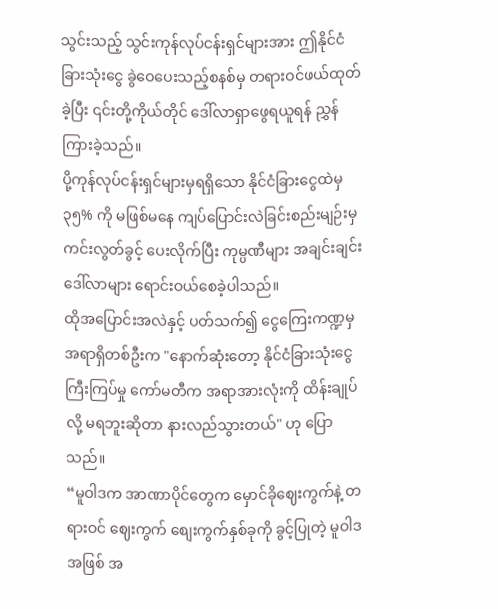သွင်းသည့် သွင်းကုန်လုပ်ငန်းရှင်များအား ဤနိုင်ငံခြားသုံးငွေ ခွဲဝေပေးသည့်စနစ်မှ တရားဝင်ဖယ်ထုတ်ခဲ့ပြီး ၎င်းတို့ကိုယ်တိုင် ဒေါ်လာရှာဖွေရယူရန် ညွှန်ကြားခဲ့သည်။
ပို့ကုန်လုပ်ငန်းရှင်များမှရရှိသော နိုင်ငံခြားငွေထဲမှ ၃၅% ကို မဖြစ်မနေ ကျပ်ပြောင်းလဲခြင်းစည်းမျဉ်းမှ ကင်းလွတ်ခွင့် ပေးလိုက်ပြီး ကုမ္ပဏီများ အချင်းချင်း ဒေါ်လာများ ရောင်းဝယ်စေခဲ့ပါသည်။
ထိုအပြောင်းအလဲနှင့် ပတ်သက်၍ ငွေကြေးကဏ္ဍမှ အရာရှိတစ်ဦးက "နောက်ဆုံးတော့ နိုင်ငံခြားသုံးငွေ ကြီးကြပ်မှု ကော်မတီက အရာအားလုံးကို ထိန်းချုပ်လို့ မရဘူးဆိုတာ နားလည်သွားတယ်" ဟု ပြောသည်။
“မူဝါဒက အာဏာပိုင်တွေက မှောင်ခိုဈေးကွက်နဲ့ တရားဝင် ဈေးကွက် စျေးကွက်နှစ်ခုကို ခွင့်ပြုတဲ့ မူဝါဒအဖြစ် အ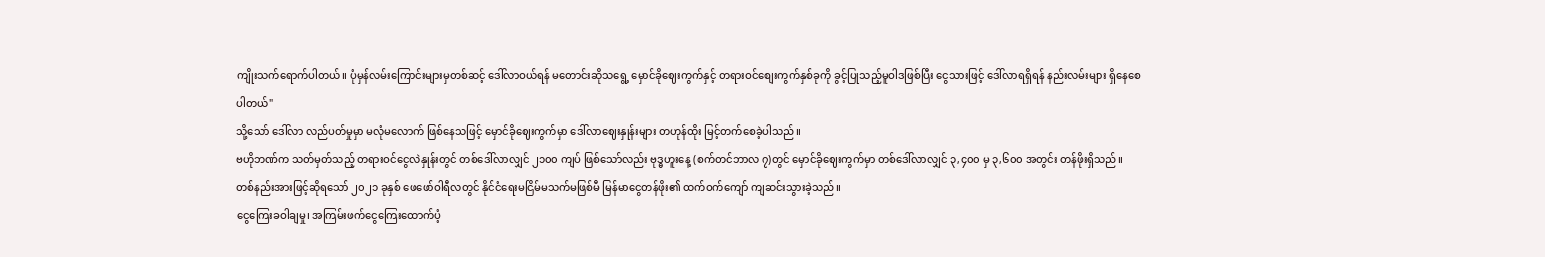ကျိုးသက်ရောက်ပါတယ်။ ပုံမှန်လမ်းကြောင်းများမှတစ်ဆင့် ဒေါ်လာဝယ်ရန် မတောင်းဆိုသရွေ့ မှောင်ခိုဈေးကွက်နှင့် တရားဝင်စျေးကွက်နှစ်ခုကို ခွင့်ပြုသည့်မူဝါဒဖြစ်ပြီး ငွေသားဖြင့် ဒေါ်လာရရှိရန် နည်းလမ်းများ ရှိနေစေပါတယ်"
သို့သော် ဒေါ်လာ လည်ပတ်မှုမှာ မလုံမလောက် ဖြစ်နေသဖြင့် မှောင်ခိုဈေးကွက်မှာ ဒေါ်လာဈေးနှုန်းများ တဟုန်ထိုး မြင့်တက်စေခဲ့ပါသည်။
ဗဟိုဘဏ်က သတ်မှတ်သည့် တရားဝင်ငွေလဲနှုန်းတွင် တစ်ဒေါ်လာလျှင် ၂၁၀၀ ကျပ် ဖြစ်သော်လည်း ဗုဒ္ဓဟူးနေ့ (စက်တင်ဘာလ ၇)တွင် မှောင်ခိုဈေးကွက်မှာ တစ်ဒေါ်လာလျှင် ၃,၄၀၀ မှ ၃,၆၀၀ အတွင်း တန်ဖိုးရှိသည်။
တစ်နည်းအားဖြင့်ဆိုရသော် ၂၀၂၁ ခုနှစ် ဖေဖော်ဝါရီလတွင် နိုင်ငံရေးမငြိမ်မသက်မဖြစ်မီ မြန်မာငွေတန်ဖိုး၏ ထက်ဝက်ကျော် ကျဆင်းသွားခဲ့သည်။
ငွေကြေးခဝါချမှု၊ အကြမ်းဖက်ငွေကြေးထောက်ပံ့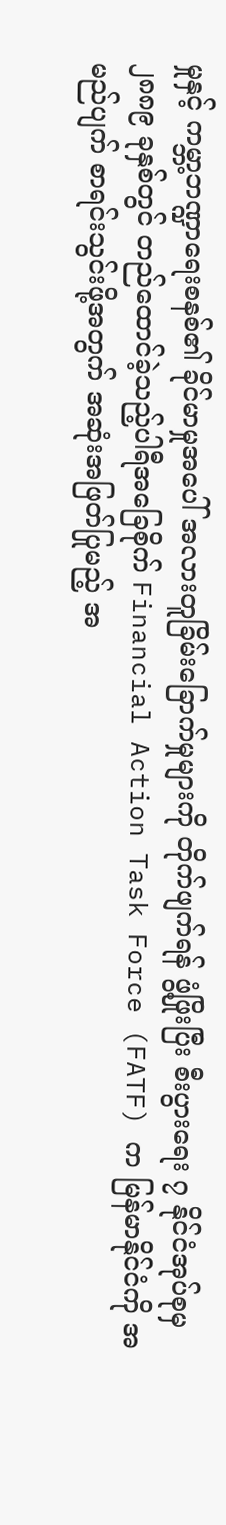မှုနှင့် ကမ္ဘာ့ဘဏ္ဍာရေးစနစ်၏ ခိုင်မာမှုအပေါ် အလားတူခြိမ်းခြောက်မှုများကို တိုက်ဖျက်ရန် ဖွံ့ဖြိုးပြီး စီးပွားရေး ၇ နိုင်ငံအုပ်စုမှ ၂၈၈၉ ခုနှစ်တွင် တည်ထောင်ခဲ့သည့်ပါရီအခြေစိုက် Financial Action Task Force (FATF) က မြန်မာနိုင်ငံကို အမည်ပျက် စာရင်းသွင်းဖို့အတွက် အဆုံးအဖြတ်ပြုမည့် အ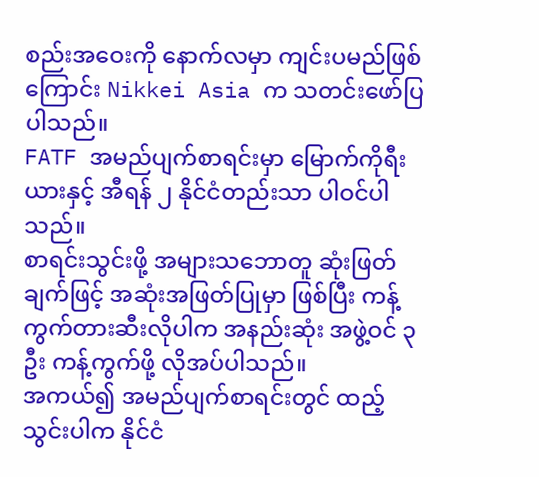စည်းအဝေးကို နောက်လမှာ ကျင်းပမည်ဖြစ်ကြောင်း Nikkei Asia က သတင်းဖော်ပြပါသည်။
FATF အမည်ပျက်စာရင်းမှာ မြောက်ကိုရီးယားနှင့် အီရန် ၂ နိုင်ငံတည်းသာ ပါဝင်ပါသည်။
စာရင်းသွင်းဖို့ အများသဘောတူ ဆုံးဖြတ်ချက်ဖြင့် အဆုံးအဖြတ်ပြုမှာ ဖြစ်ပြီး ကန့်ကွက်တားဆီးလိုပါက အနည်းဆုံး အဖွဲ့ဝင် ၃ ဦး ကန့်ကွက်ဖို့ လိုအပ်ပါသည်။
အကယ်၍ အမည်ပျက်စာရင်းတွင် ထည့်သွင်းပါက နိုင်ငံ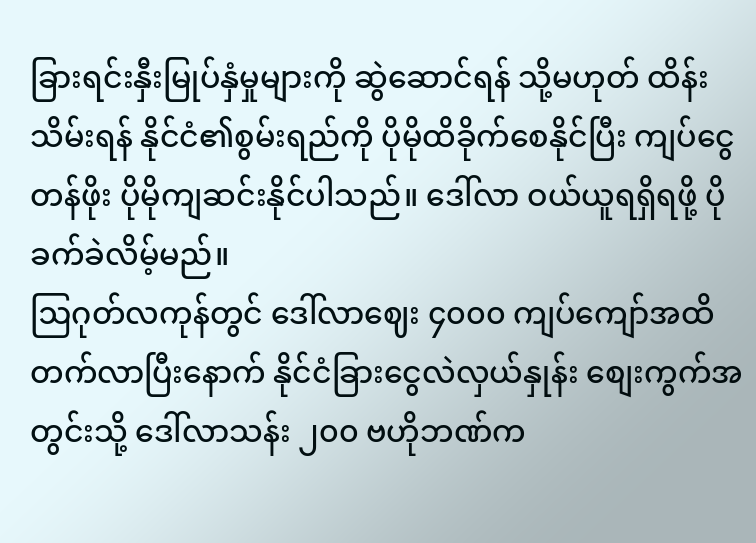ခြားရင်းနှီးမြုပ်နှံမှုများကို ဆွဲဆောင်ရန် သို့မဟုတ် ထိန်းသိမ်းရန် နိုင်ငံ၏စွမ်းရည်ကို ပိုမိုထိခိုက်စေနိုင်ပြီး ကျပ်ငွေ တန်ဖိုး ပိုမိုကျဆင်းနိုင်ပါသည်။ ဒေါ်လာ ဝယ်ယူရရှိရဖို့ ပိုခက်ခဲလိမ့်မည်။
ဩဂုတ်လကုန်တွင် ဒေါ်လာဈေး ၄၀၀၀ ကျပ်ကျော်အထိ တက်လာပြီးနောက် နိုင်ငံခြားငွေလဲလှယ်နှုန်း စျေးကွက်အတွင်းသို့ ဒေါ်လာသန်း ၂၀၀ ဗဟိုဘဏ်က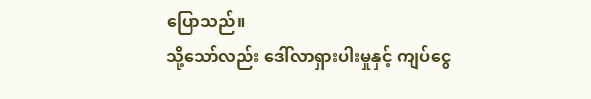ပြောသည်။
သို့သော်လည်း ဒေါ်လာရှားပါးမှုနှင့် ကျပ်ငွေ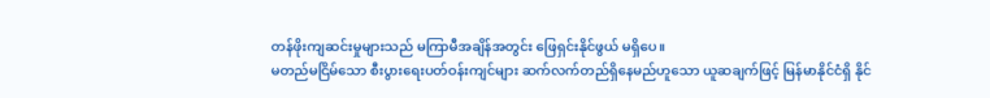တန်ဖိုးကျဆင်းမှုများသည် မကြာမီအချိန်အတွင်း ဖြေရှင်းနိုင်ဖွယ် မရှိပေ။
မတည်မငြိမ်သော စီးပွားရေးပတ်ဝန်းကျင်များ ဆက်လက်တည်ရှိနေမည်ဟူသော ယူဆချက်ဖြင့် မြန်မာနိုင်ငံရှိ နိုင်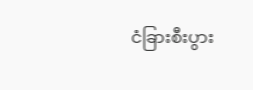ငံခြားစီးပွား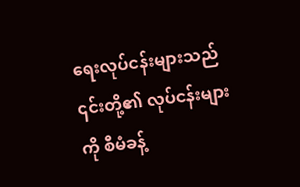ရေးလုပ်ငန်းများသည် ၎င်းတို့၏ လုပ်ငန်းများကို စီမံခန့်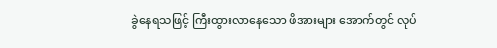ခွဲနေရသဖြင့် ကြီးထွားလာနေသော ဖိအားများ အောက်တွင် လုပ်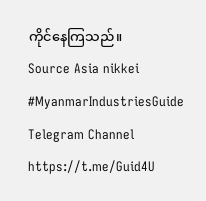ကိုင်နေကြသည်။
Source Asia nikkei
#MyanmarIndustriesGuide
Telegram Channel https://t.me/Guid4U